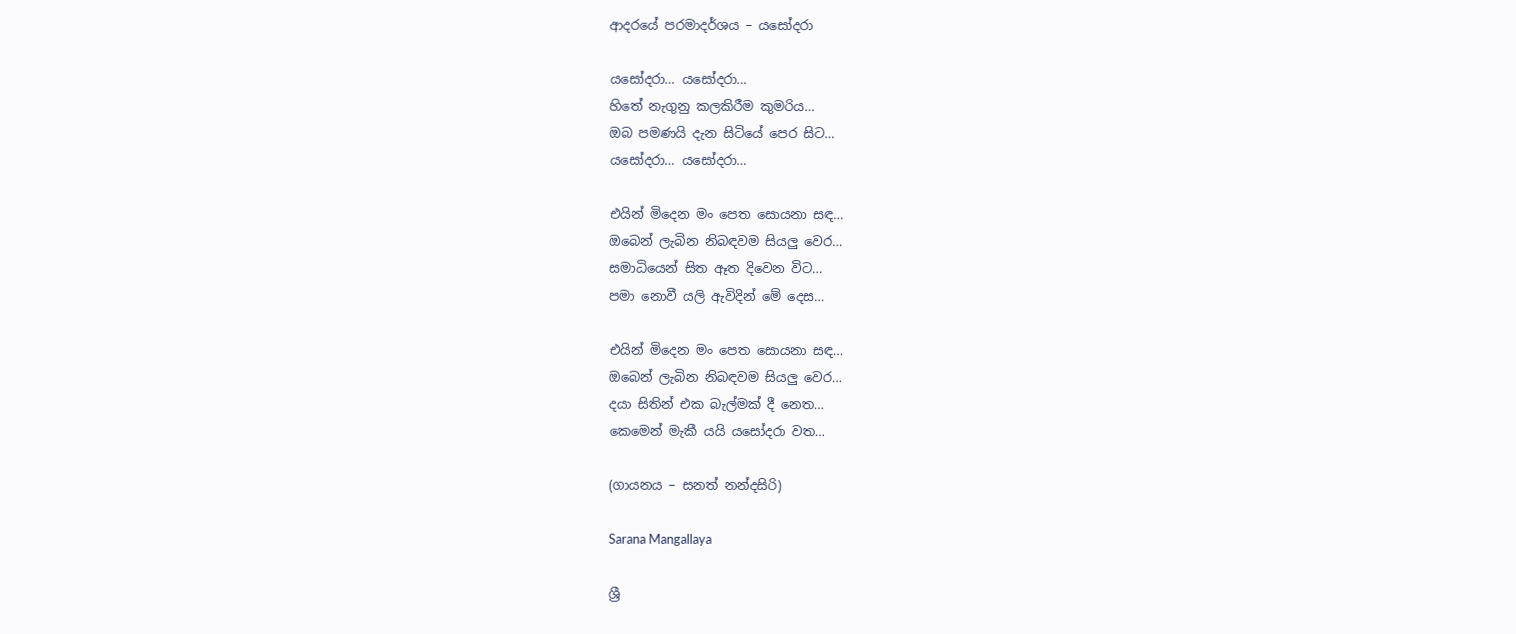ආදරයේ පරමාදර්ශය – යසෝදරා

යසෝදරා… යසෝදරා…
හිතේ නැගුනු කලකිරීම කුමරිය…
ඔබ පමණයි දැන සිටියේ පෙර සිට…
යසෝදරා… යසෝදරා…

එයින් මිදෙන මං පෙත සොයනා සඳ…
ඔබෙන් ලැබින නිබඳවම සියලු වෙර…
සමාධියෙන් සිත ඈත දිවෙන විට…
පමා නොවී යලි ඇවිදින් මේ දෙස…

එයින් මිදෙන මං පෙත සොයනා සඳ…
ඔබෙන් ලැබින නිබඳවම සියලු වෙර…
දයා සිතින් එක බැල්මක් දී නෙත…
කෙමෙන් මැකී යයි යසෝදරා වත…

(ගායනය – සනත් නන්දසිරි)

Sarana Mangallaya

ශ්‍රී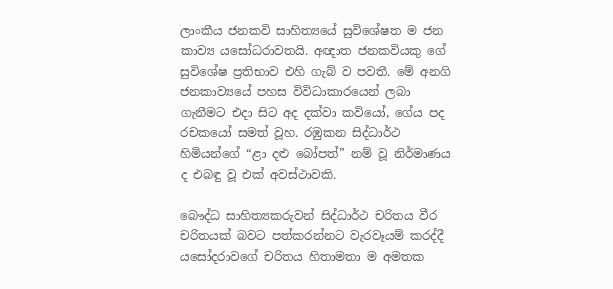ලාංකීය ජනකවි සාහිත්‍යයේ සුවිශේෂත ම ජන කාව්‍ය යසෝධරාවතයි. අඥාත ජනකවියකු ගේ සුවිශේෂ ප්‍රතිභාව එහි ගැබ් ව පවතී. මේ අනගි ජනකාව්‍යයේ පහස විවිධාකාරයෙන් ලබා ගැනීමට එදා සිට අද දක්වා කවියෝ, ගේය පද රචකයෝ සමත් වූහ. රඹුකන සිද්ධාර්ථ හිමියන්ගේ “ළා දළු බෝපත්” නම් වූ නිර්මාණය ද එබඳු වූ එක් අවස්ථාවකි.

බෞද්ධ සාහිත්‍යකරුවන් සිද්ධාර්ථ චරිතය වීර චරිතයක් බවට පත්කරන්නට වැරවෑයම් කරද්දී යසෝදරාවගේ චරිතය හිතාමතා ම අමතක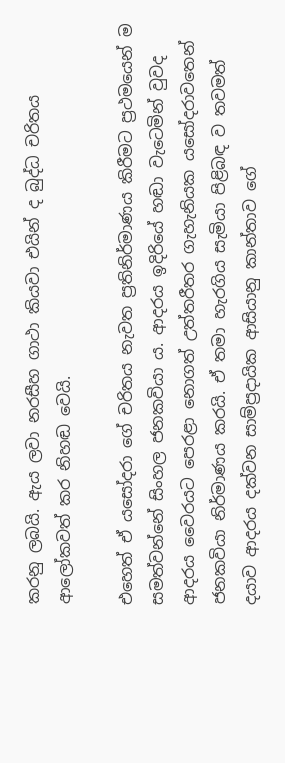කරනු ලබයි. ඇය ලවා නරසීහ ගාථා කියවා එයින් ද බුද්ධ චරිතය ආලෝකවත් කර නිහඬ වෙයි.

එහෙත් ඒ යසෝදරා ගේ චරිතය නැවත ප්‍රතිනිර්මාණය කිරීමට ප්‍රථමයෙන් ම සමත්වන්නේ සිංහල ජනකවියා ය. ආදරය ඉදිරියේ හඬා වැටෙමින් වුවද ආදරය වෛරයට පෙරළා නොගත් උත්තරීතර ගැහැනියක යසෝදරාවතෙන් ජනකවියා නිර්මාණය කරයි. ඒ තමා හැරගිය සැමියා පිළිබඳ ව තවමත් දයාව ආදරය දක්වන සාම්ප්‍රදායික ආසියානු කාන්තාව ගේ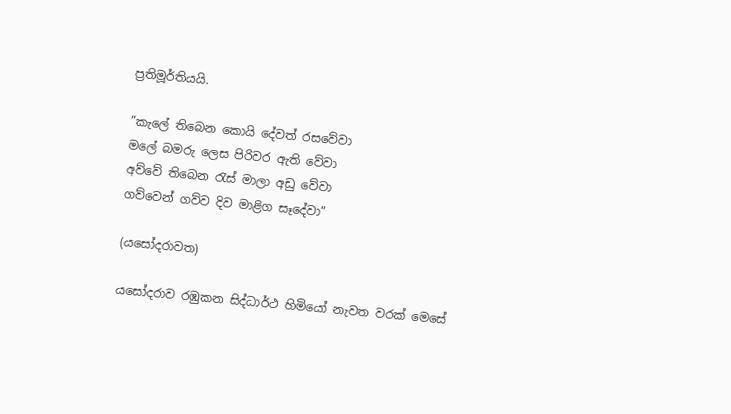ප්‍රතිමූර්තියයි.

”කැලේ තිබෙන කොයි දේවත් රසවේවා
මලේ බමරු ලෙස පිරිවර ඇති වේවා
අව්වේ තිබෙන රැස් මාලා අඩු වේවා
ගව්වෙන් ගව්ව දිව මාළිග සෑදේවා”

(යසෝදරාවත)

යසෝදරාව රඹුකන සිද්ධාර්ථ හිමියෝ නැවත වරක් මෙසේ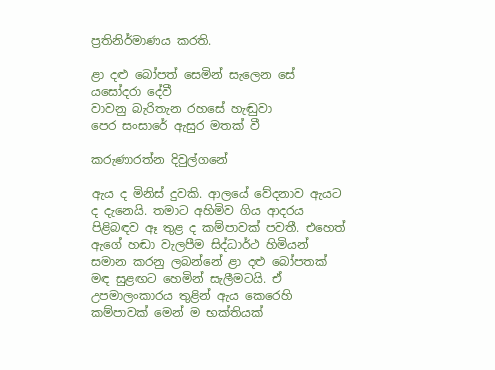ප්‍රතිනිර්මාණය කරති.

ළා දළු බෝපත් සෙමින් සැලෙන සේ
යසෝදරා දේවී
වාවනු බැරිතැන රහසේ හැඬුවා
පෙර සංසාරේ ඇසුර මතක් වී

කරුණාරත්න දිවුල්ගනේ

ඇය ද මිනිස් දුවකි. ආලයේ වේදනාව ඇයට ද දැනෙයි. තමාට අහිමිව ගිය ආදරය පිළිබඳව ඈ තුළ ද කම්පාවක් පවතී. එහෙත් ඇගේ හඬා වැලපීම සිද්ධාර්ථ හිමියන් සමාන කරනු ලබන්නේ ළා දළු බෝපතක් මඳ සුළඟට හෙමින් සැලීමටයි. ඒ උපමාලංකාරය තුළින් ඇය කෙරෙහි කම්පාවක් මෙන් ම භක්තියක්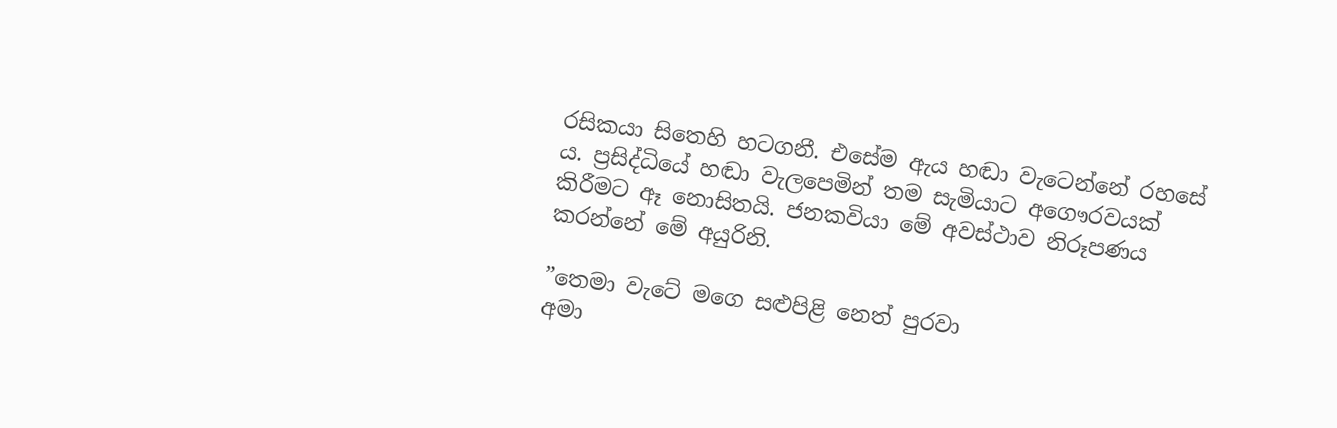රසිකයා සිතෙහි හටගනී. එසේම ඇය හඬා වැටෙන්නේ රහසේ ය. ප්‍රසිද්ධියේ හඬා වැලපෙමින් තම සැමියාට අගෞරවයක් කිරීමට ඈ නොසිතයි. ජනකවියා මේ අවස්ථාව නිරූපණය කරන්නේ මේ අයුරිනි.

”තෙමා වැටේ මගෙ සළුපිළි නෙත් පුරවා
අමා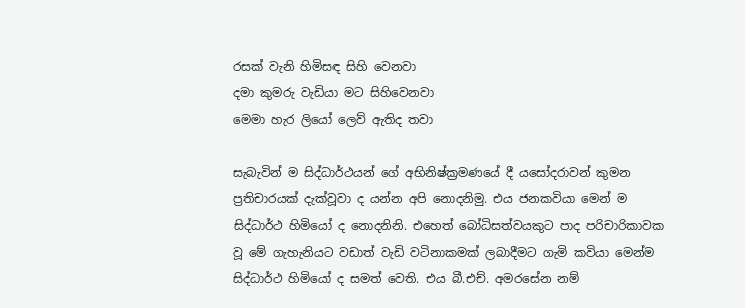රසක් වැනි හිමිසඳ සිහි වෙනවා
දමා කුමරු වැඩියා මට සිහිවෙනවා
මෙමා හැර ලියෝ ලෙව් ඇතිද තවා

සැබැවින් ම සිද්ධාර්ථයන් ගේ අභිනිෂ්ක්‍රමණයේ දී යසෝදරාවන් කුමන ප්‍රතිචාරයක් දැක්වූවා ද යන්න අපි නොදනිමු. එය ජනකවියා මෙන් ම සිද්ධාර්ථ හිමියෝ ද නොදනිනි. එහෙත් බෝධිසත්වයකුට පාද පරිචාරිකාවක වූ මේ ගැහැනියට වඩාත් වැඩි වටිනාකමක් ලබාදීමට ගැමි කවියා මෙන්ම සිද්ධාර්ථ හිමියෝ ද සමත් වෙති. එය බී.එච්. අමරසේන නම්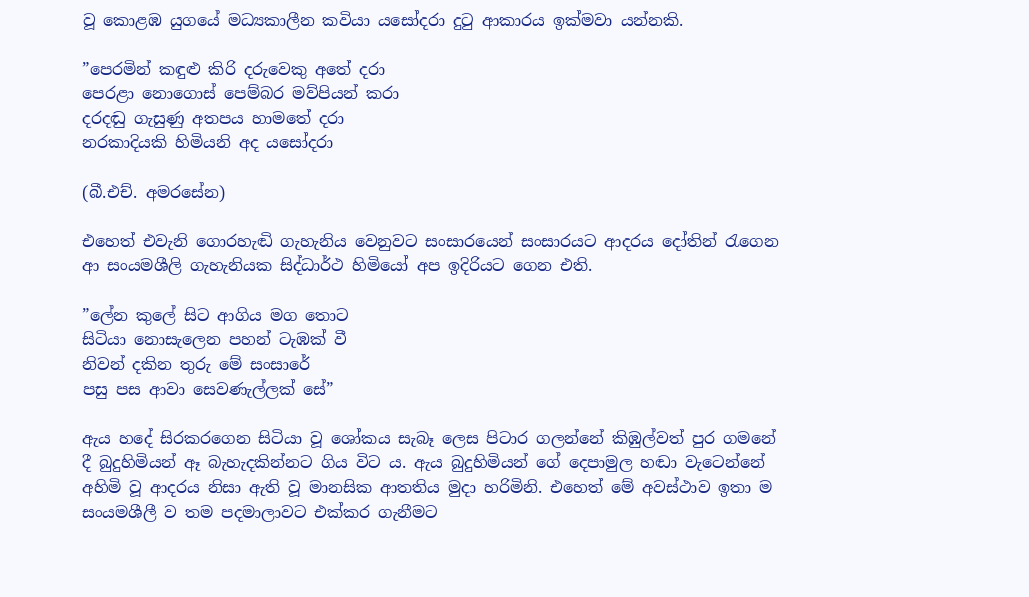වූ කොළඹ යුගයේ මධ්‍යකාලීන කවියා යසෝදරා දුටු ආකාරය ඉක්මවා යන්නකි.

”පෙරමින් කඳුළු කිරි දරුවෙකු අතේ දරා
පෙරළා නොගොස් පෙම්බර මව්පියන් කරා
දරදඬු ගැසුණු අතපය හාමතේ දරා
නරකාදියකි හිමියනි අද යසෝදරා

(බී.එච්. අමරසේන)

එහෙත් එවැනි ගොරහැඬි ගැහැනිය වෙනුවට සංසාරයෙන් සංසාරයට ආදරය දෝතින් රැගෙන ආ සංයමශීලි ගැහැනියක සිද්ධාර්ථ හිමියෝ අප ඉදිරියට ගෙන එති.

”ලේන කුලේ සිට ආගිය මග තොට
සිටියා නොසැලෙන පහන් ටැඹක් වී
නිවන් දකින තුරු මේ සංසාරේ
පසු පස ආවා සෙවණැල්ලක් සේ”

ඇය හදේ සිරකරගෙන සිටියා වූ ශෝකය සැබෑ ලෙස පිටාර ගලන්නේ කිඹුල්වත් පුර ගමනේ දී බුදුහිමියන් ඈ බැහැදකින්නට ගිය විට ය. ඇය බුදුහිමියන් ගේ දෙපාමුල හඬා වැටෙන්නේ අහිමි වූ ආදරය නිසා ඇති වූ මානසික ආතතිය මුදා හරිමිනි. එහෙත් මේ අවස්ථාව ඉතා ම සංයමශීලී ව තම පදමාලාවට එක්කර ගැනීමට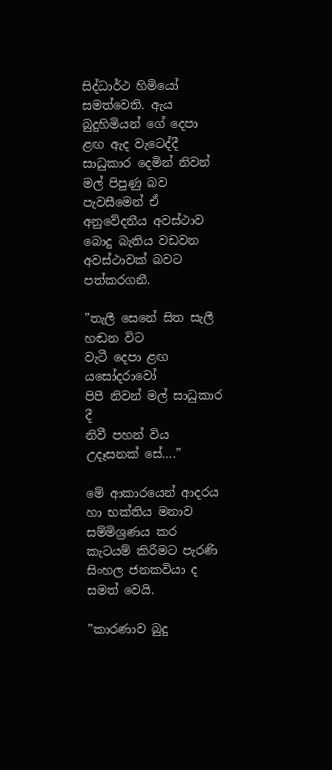සිද්ධාර්ථ හිමියෝ සමත්වෙති. ඇය බුදුහිමියන් ගේ දෙපා ළඟ ඇද වැටෙද්දී සාධුකාර දෙමින් නිවන් මල් පිපුණු බව පැවසීමෙන් ඒ අනුවේදනීය අවස්ථාව බොදු බැතිය වඩවන අවස්ථාවක් බවට පත්කරගනී.

”තැලී සෙනේ සිත සැලී හඬන විට
වැටී දෙපා ළඟ යසෝදරාවෝ
පිපී නිවන් මල් සාධුකාර දී
නිවී පහන් විය උදෑසනක් සේ….”

මේ ආකාරයෙන් ආදරය හා භක්තිය මනාව සම්මිශ්‍රණය කර කැටයම් කිරීමට පැරණි සිංහල ජනකවියා ද සමත් වෙයි.

”කාරණාව බුදු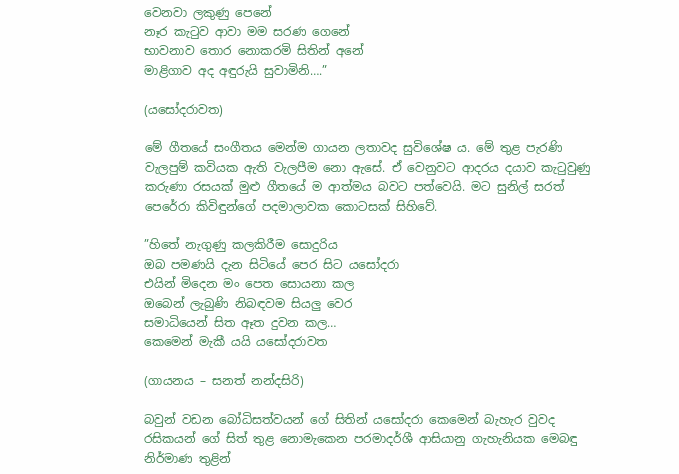වෙනවා ලකුණු පෙනේ
නෑර කැටුව ආවා මම සරණ ගෙනේ
භාවනාව තොර නොකරමි සිතින් අනේ
මාළිගාව අද අඳුරුයි සුවාමිනි….”

(යසෝදරාවත)

මේ ගීතයේ සංගීතය මෙන්ම ගායන ලතාවද සුවිශේෂ ය. මේ තුළ පැරණි වැලපුම් කවියක ඇති වැලපීම නො ඇසේ. ඒ වෙනුවට ආදරය දයාව කැටුවුණු කරුණා රසයක් මුළු ගීතයේ ම ආත්මය බවට පත්වෙයි. මට සුනිල් සරත් පෙරේරා කිවිඳුන්ගේ පදමාලාවක කොටසක් සිහිවේ.

”හිතේ නැගුණු කලකිරීම සොදුරිය
ඔබ පමණයි දැන සිටියේ පෙර සිට යසෝදරා
එයින් මිදෙන මං පෙත සොයනා කල
ඔබෙන් ලැබුණි නිබඳවම සියලු වෙර
සමාධියෙන් සිත ඈත දුවන කල…
කෙමෙන් මැකී යයි යසෝදරාවත

(ගායනය – සනත් නන්දසිරි)

බවුන් වඩන බෝධිසත්වයන් ගේ සිතින් යසෝදරා කෙමෙන් බැහැර වුවද රසිකයන් ගේ සිත් තුළ නොමැකෙන පරමාදර්ශී ආසියානු ගැහැනියක මෙබඳු නිර්මාණ තුළින්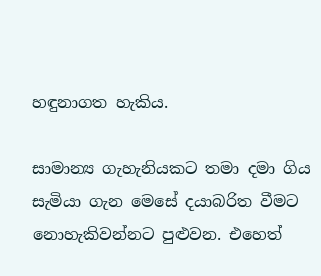හඳුනාගත හැකිය.

සාමාන්‍ය ගැහැනියකට තමා දමා ගිය සැමියා ගැන මෙසේ දයාබරිත වීමට නොහැකිවන්නට පුළුවන. එහෙත්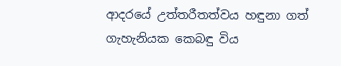ආදරයේ උත්තරීතත්වය හඳුනා ගත් ගැහැනියක කෙබඳු විය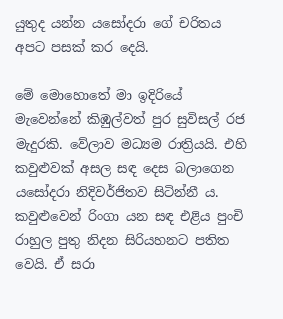යුතුද යන්න යසෝදරා ගේ චරිතය අපට පසක් කර දෙයි.

මේ මොහොතේ මා ඉදිරියේ මැවෙන්නේ කිඹුල්වත් පුර සුවිසල් රජ මැදුරකි. වේලාව මධ්‍යම රාත්‍රියයි. එහි කවුළුවක් අසල සඳ දෙස බලාගෙන යසෝදරා නිදිවර්ජිතව සිටින්නී ය. කවුළුවෙන් රිංගා යන සඳ එළිය පුංචි රාහුල පුතු නිදන සිරියහනට පතිත වෙයි. ඒ සරා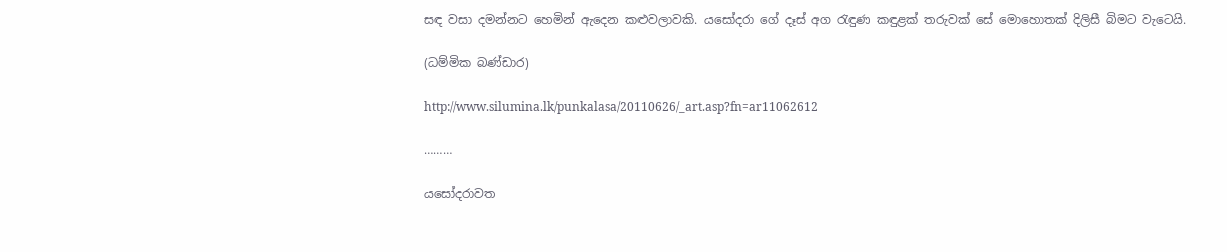සඳ වසා දමන්නට හෙමින් ඇදෙන කළුවලාවකි. යසෝදරා ගේ දෑස් අග රැඳුණ කඳුළක් තරුවක් සේ මොහොතක් දිලිසී බිමට වැටෙයි.

(ධම්මික බණ්ඩාර)

http://www.silumina.lk/punkalasa/20110626/_art.asp?fn=ar11062612

………

යසෝදරාවත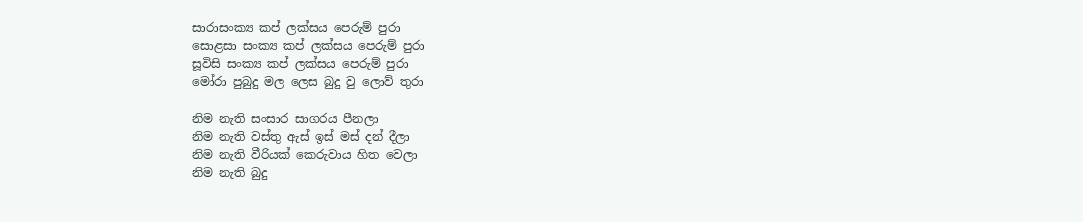සාරාසංක්‍ය කප් ලක්සය පෙරුම් පුරා
සොළසා සංක්‍ය කප් ලක්සය පෙරුම් පුරා
සූවිසි සංක්‍ය කප් ලක්සය පෙරුම් පුරා
මෝරා පුබුදු මල ලෙස බුදු වු ලොව් තුරා

නිම නැති සංසාර සාගරය පීනලා
නිම නැති වස්තු ඇස් ඉස් මස් දන් දීලා
නිම නැති වීරියක් කෙරුවාය හිත වෙලා
නිම නැති බුදු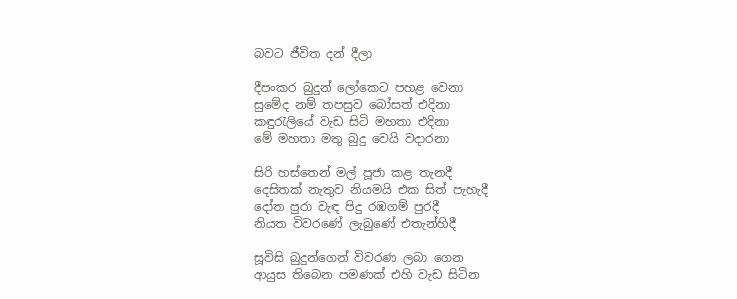බවට ජීවිත දන් දීලා

දීපංකර බුදුන් ලෝකෙට පහළ වෙනා
සුමේද නම් තපසුව බෝසත් එදිනා
කඳුරැලියේ වැඩ සිටි මහතා එදිනා
මේ මහතා මතු බුදු වෙයි වදාරනා

සිරි හස්තෙන් මල් පූජා කළ තැනදී
දෙසිතක් නැතුව නියමයි එක සිත් පැහැදී
දෝත පුරා වැඳ පිදු රඹගම් පුරදී
නියත විවරණේ ලැබුණේ එතැන්හිදී

සූවිසි බුදුන්ගෙන් විවරණ ලබා ගෙන
ආයුස තිබෙන පමණක් එහි වැඩ සිටින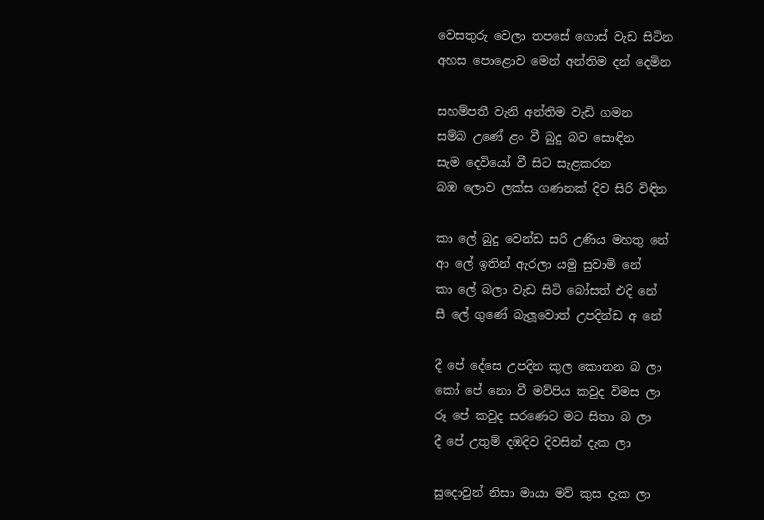වෙසතුරු වෙලා තපසේ ගොස් වැඩ සිටින
අහස පොළොව මෙන් අන්තිම දන් දෙමින

සහම්පතී වැනි අන්තිම වැඩි ගමන
සම්බ උණේ ළං වී බුදු බව සොඳින
සැම දෙවියෝ වී සිට සැළකරන
බඹ ලොව ලක්ස ගණනක් දිව සිරි විඳින

කා ලේ බුදු වෙන්ඩ සරි උණිය මහතු නේ
ආ ලේ ඉතින් ඇරලා යමු සුවාමි නේ
කා ලේ බලා වැඩ සිටි බෝසත් එදි නේ
සී ලේ ගුණේ බැලූවොත් උපදින්ඩ අ නේ

දී පේ දේසෙ උපදින කුල කොතන බ ලා
කෝ පේ නො වී මව්පිය කවුද විමස ලා
රූ පේ කවුද සරණෙට මට සිතා බ ලා
දී පේ උතුම් දඹදිව දිවසින් දැක ලා

සුදොවුන් නිසා මායා මව් කුස දැක ලා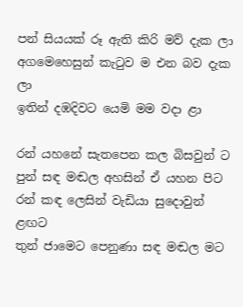පන් සියයක් රූ ඇති කිරි මව් දැක ලා
අගමෙහෙසුන් කැටුව ම එන බව දැක ලා
ඉතින් දඹදිවට යෙමි මම වදා ළා

රන් යහනේ සැතපෙන කල බිසවුන් ට
පුන් සඳ මඬල අහසින් ඒ යහන පිට
රන් කඳ ලෙසින් වැඩියා සුදොවුන් ළඟට
තුන් ජාමෙට පෙනුණා සඳ මඬල මට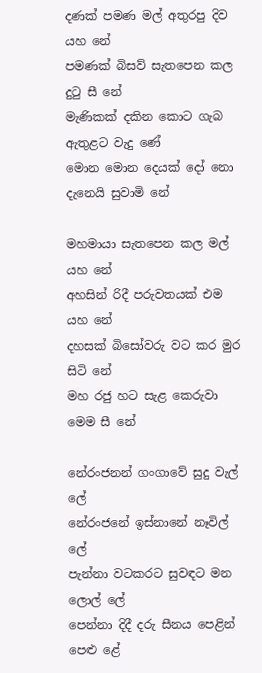දණක් පමණ මල් අතුරපු දිව යහ නේ
පමණක් බිසව් සැතපෙන කල දුටු සී නේ
මැණිකක් දකින කොට ගැබ ඇතුළට වැදු ණේ
මොන මොන දෙයක් දෝ නො දැනෙයි සුවාමි නේ

මහමායා සැතපෙන කල මල් යහ නේ
අහසින් රිදී පරුවතයක් එම යහ නේ
දහසක් බිසෝවරු වට කර මුර සිටි නේ
මහ රජු හට සැළ කෙරුවා මෙම සී නේ

නේරංජනන් ගංගාවේ සුදු වැල් ලේ
නේරංජනේ ඉස්නානේ නෑවිල් ලේ
පැන්නා වටකරට සුවඳට මන ලොල් ලේ
පෙන්නා දිදී දරු සීනය පෙළින් පෙළු ළේ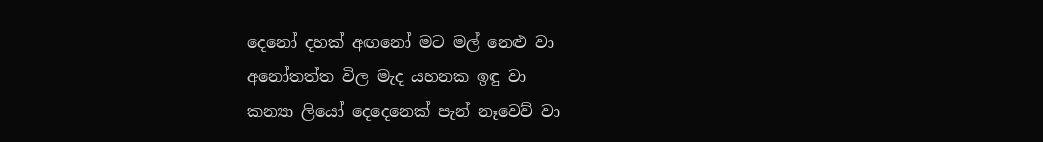දෙනෝ දහක් අඟනෝ මට මල් නෙළු වා
අනෝතත්ත විල මැද යහනක ඉඳු වා
කන්‍යා ලියෝ දෙදෙනෙක් පැන් නෑවෙව් වා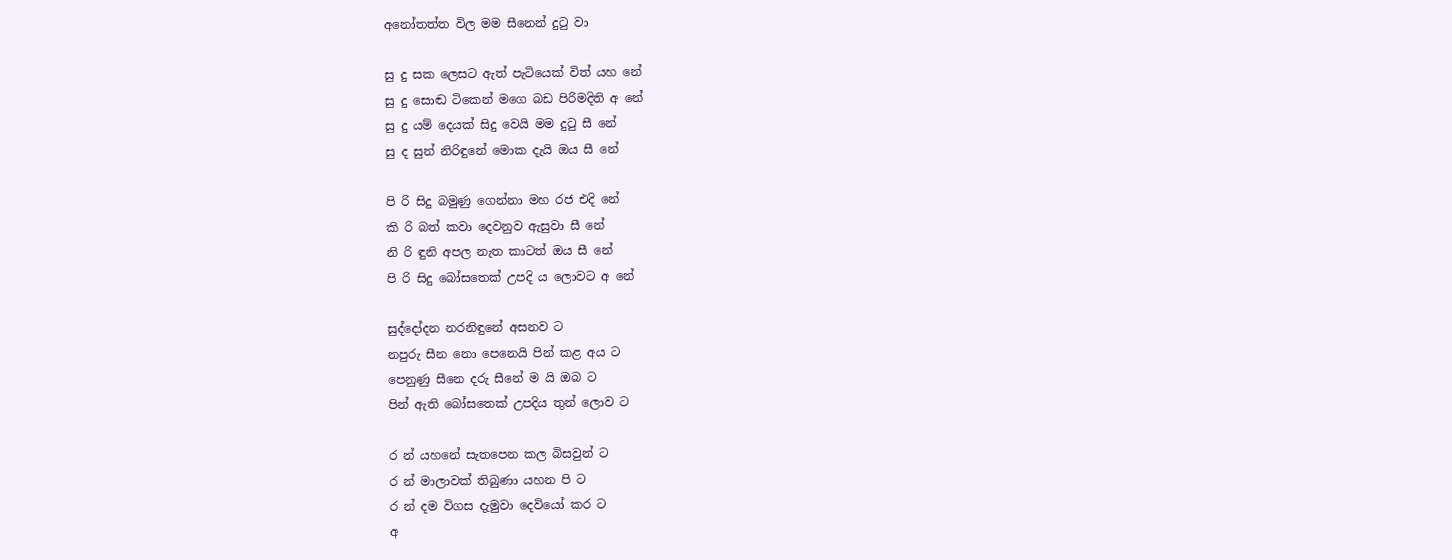අනෝතත්ත විල මම සීනෙන් දුටු වා

සු දු සක ලෙසට ඇත් පැටියෙක් විත් යහ නේ
සු දු සොඬ ටිකෙන් මගෙ බඩ පිරිමදිති අ නේ
සු දු යම් දෙයක් සිදු වෙයි මම දුටු සී නේ
සු ද සුන් නිරිඳුනේ මොක දැයි ඔය සී නේ

පි රි සිදු බමුණු ගෙන්නා මහ රජ එදි නේ
කි රි බත් කවා දෙවනුව ඇසුවා සී නේ
නි රි ඳුනි අපල නැත කාටත් ඔය සී නේ
පි රි සිදු බෝසතෙක් උපදි ය ලොවට අ නේ

සුද්දෝදන නරනිඳුනේ අසනව ට
නපුරු සීන නො පෙනෙයි පින් කළ අය ට
පෙනුණු සීනෙ දරු සීනේ ම යි ඔබ ට
පින් ඇති බෝසතෙක් උපදිය තුන් ලොව ට

ර න් යහනේ සැතපෙන කල බිසවුන් ට
ර න් මාලාවක් තිබුණා යහන පි ට
ර න් දම විගස දැමුවා දෙවියෝ කර ට
අ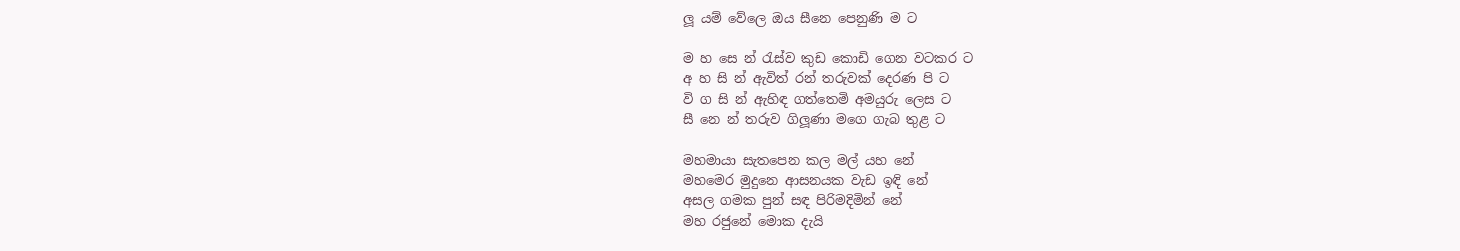ලූ යම් වේලෙ ඔය සීනෙ පෙනුණි ම ට

ම හ සෙ න් රැස්ව කුඩ කොඩි ගෙන වටකර ට
අ හ සි න් ඇවිත් රන් තරුවක් දෙරණ පි ට
වි ග සි න් ඇහිඳ ගත්තෙමි අමයුරු ලෙස ට
සී නෙ න් තරුව ගිලූණා මගෙ ගැබ තුළ ට

මහමායා සැතපෙන කල මල් යහ නේ
මහමෙර මුදුනෙ ආසනයක වැඩ ඉඳි නේ
අසල ගමක පුන් සඳ පිරිමදිමින් නේ
මහ රජුනේ මොක දැයි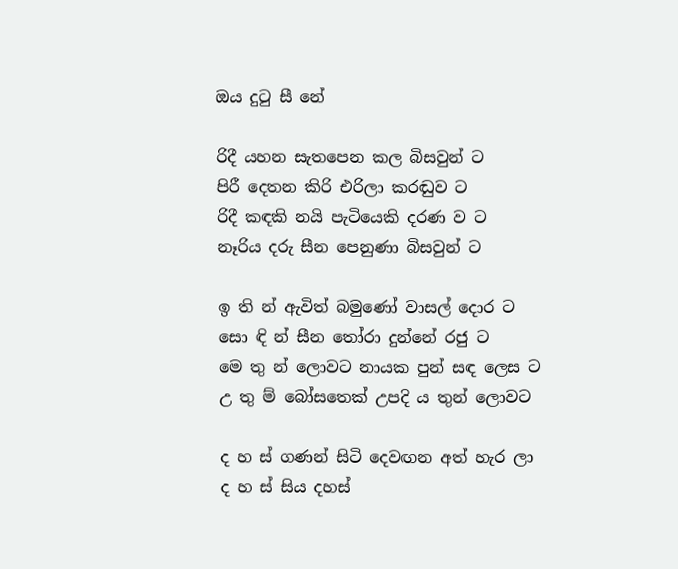ඔය දුටු සී නේ

රිදී යහන සැතපෙන කල බිසවුන් ට
පිරී දෙතන කිරි එරිලා කරඬුව ට
රිදී කඳකි නයි පැටියෙකි දරණ ව ට
නෑරිය දරු සීන පෙනුණා බිසවුන් ට

ඉ ති න් ඇවිත් බමුණෝ වාසල් දොර ට
සො ඳි න් සීන තෝරා දුන්නේ රජු ට
මෙ තු න් ලොවට නායක පුන් සඳ ලෙස ට
උ තු ම් බෝසතෙක් උපදි ය තුන් ලොවට

ද හ ස් ගණන් සිටි දෙවඟන අත් හැර ලා
ද හ ස් සිය දහස්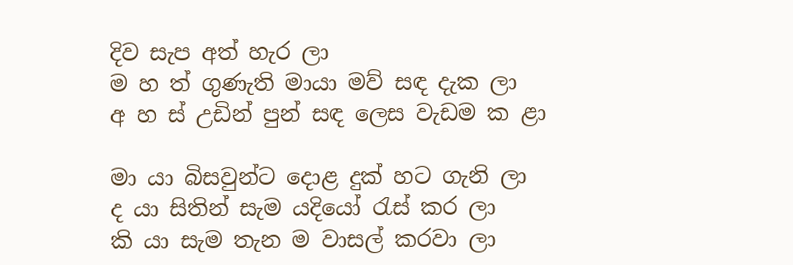දිව සැප අත් හැර ලා
ම හ ත් ගුණැති මායා මව් සඳ දැක ලා
අ හ ස් උඩින් පුන් සඳ ලෙස වැඩම ක ළා

මා යා බිසවුන්ට දොළ දුක් හට ගැනි ලා
ද යා සිතින් සැම යදියෝ රැස් කර ලා
කි යා සැම තැන ම වාසල් කරවා ලා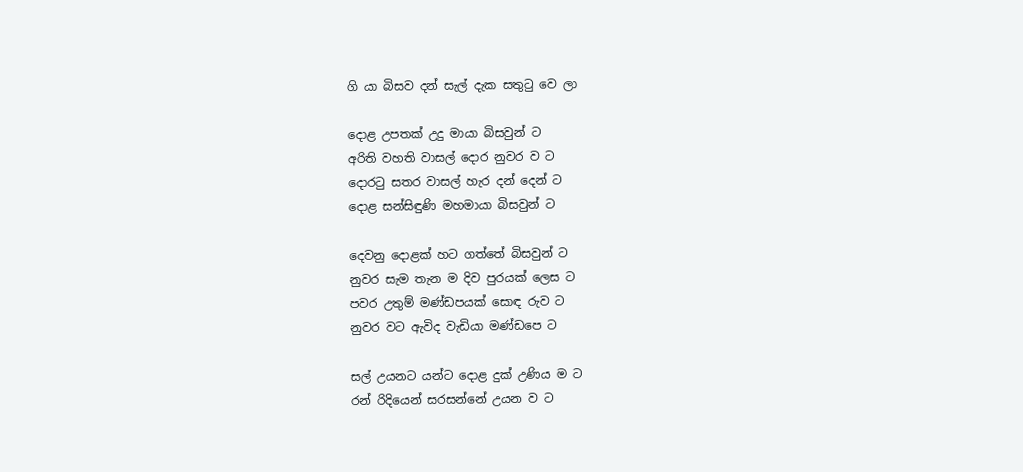ගි යා බිසව දන් සැල් දැක සතුටු වෙ ලා

දොළ උපතක් උදු මායා බිසවුන් ට
අරිති වහති වාසල් දොර නුවර ව ට
දොරටු සතර වාසල් හැර දන් දෙන් ට
දොළ සන්සිඳුණි මහමායා බිසවුන් ට

දෙවනු දොළක් හට ගත්තේ බිසවුන් ට
නුවර සැම තැන ම දිව පුරයක් ලෙස ට
පවර උතුම් මණ්ඩපයක් සොඳ රුව ට
නුවර වට ඇවිද වැඩියා මණ්ඩපෙ ට

සල් උයනට යන්ට දොළ දුක් උණිය ම ට
රන් රිදියෙන් සරසන්නේ උයන ව ට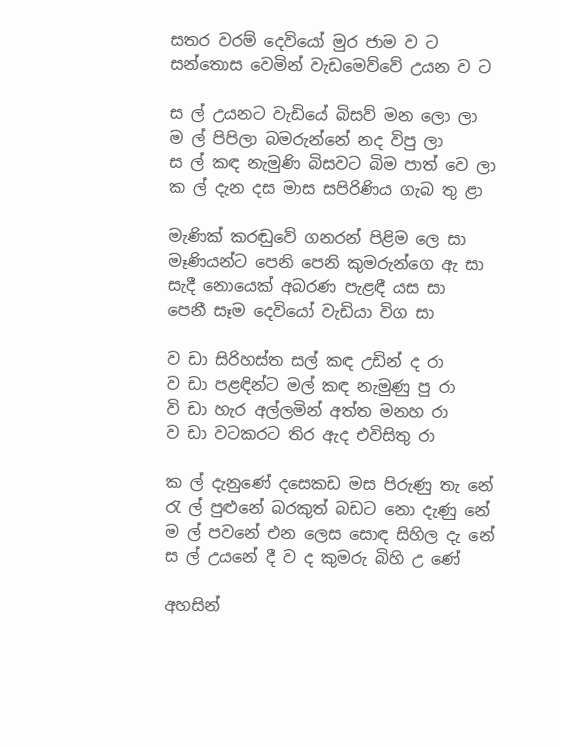සතර වරම් දෙවියෝ මුර ජාම ව ට
සන්තොස වෙමින් වැඩමෙව්වේ උයන ව ට

ස ල් උයනට වැඩියේ බිසව් මන ලො ලා
ම ල් පිපිලා බමරුන්නේ නද විපු ලා
ස ල් කඳ නැමුණි බිසවට බිම පාත් වෙ ලා
ක ල් දැන දස මාස සපිරිණිය ගැබ තු ළා

මැණික් කරඬුවේ ගනරන් පිළිම ලෙ සා
මෑණියන්ට පෙනි පෙනි කුමරුන්ගෙ ඇ සා
සැදී නොයෙක් අබරණ පැළඳී යස සා
පෙනී සෑම දෙවියෝ වැඩියා විග සා

ව ඩා සිරිහස්ත සල් කඳ උඩින් ද රා
ව ඩා පළඳින්ට මල් කඳ නැමුණු පු රා
වි ඩා හැර අල්ලමින් අත්ත මනහ රා
ව ඩා වටකරට තිර ඇද එවිසිතු රා

ක ල් දැනුණේ දසෙකඩ මස පිරුණු තැ නේ
රැ ල් පුළුනේ බරකුත් බඩට නො දැණු නේ
ම ල් පවනේ එන ලෙස සොඳ සිහිල දැ නේ
ස ල් උයනේ දී ව ද කුමරු බිහි උ ණේ

අහසින්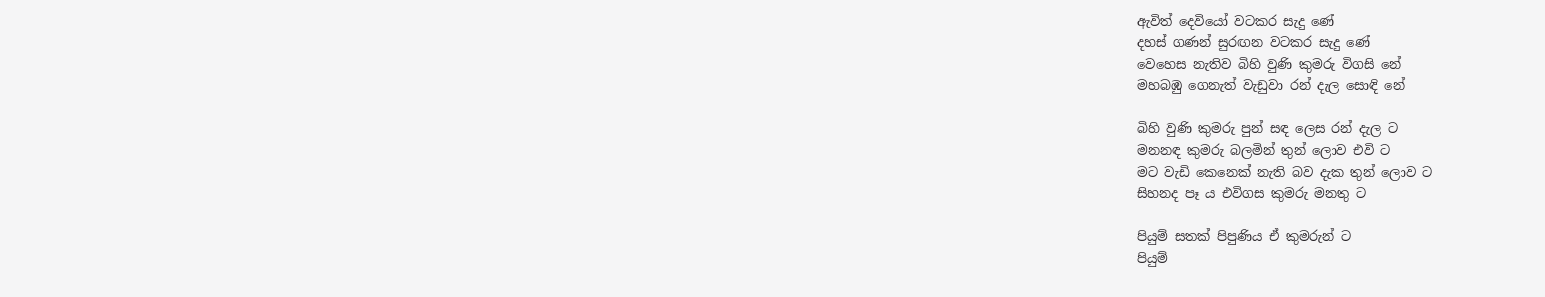ඇවිත් දෙවියෝ වටකර සැදු ණේ
දහස් ගණන් සුරඟන වටකර සැදු ණේ
වෙහෙස නැතිව බිහි වුණි කුමරු විගසි නේ
මහබඹු ගෙනැත් වැඩුවා රන් දැල සොඳි නේ

බිහි වුණි කුමරු පුන් සඳ ලෙස රන් දැල ට
මනනඳ කුමරු බලමින් තුන් ලොව එවි ට
මට වැඩි කෙනෙක් නැති බව දැක තුන් ලොව ට
සිහනද පෑ ය එවිගස කුමරු මනතු ට

පියුම් සතක් පිපුණිය ඒ කුමරුන් ට
පියුම්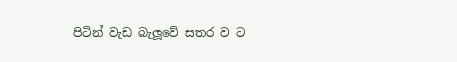පිටින් වැඩ බැලූවේ සතර ව ට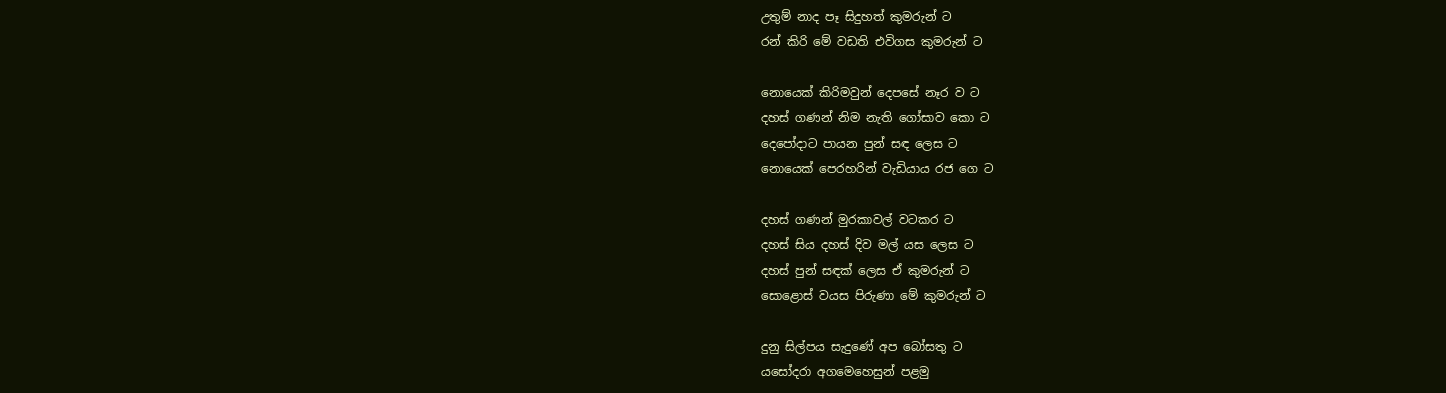උතුම් නාද පෑ සිදුහත් කුමරුන් ට
රන් කිරි මේ වඩති එවිගස කුමරුන් ට

නොයෙක් කිරිමවුන් දෙපසේ නෑර ව ට
දහස් ගණන් නිම නැති ගෝසාව කො ට
දෙපෝදාට පායන පුන් සඳ ලෙස ට
නොයෙක් පෙරහරින් වැඩියාය රජ ගෙ ට

දහස් ගණන් මුරකාවල් වටකර ට
දහස් සිය දහස් දිව මල් යස ලෙස ට
දහස් පුන් සඳක් ලෙස ඒ කුමරුන් ට
සොළොස් වයස පිරුණා මේ කුමරුන් ට

දුනු සිල්පය සැදුණේ අප බෝසතු ට
යසෝදරා අගමෙහෙසුන් පළමු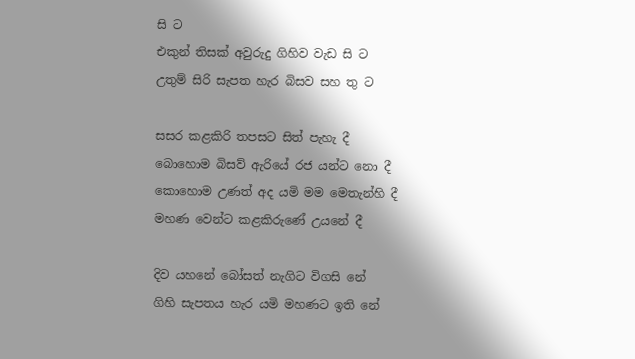සි ට
එකුන් තිසක් අවුරුදු ගිහිව වැඩ සි ට
උතුම් සිරි සැපත හැර බිසව සහ තු ට

සසර කළකිරි තපසට සිත් පැහැ දී
බොහොම බිසව් ඇරියේ රජ යන්ට නො දී
කොහොම උණත් අද යමි මම මෙතැන්හි දී
මහණ වෙන්ට කළකිරුණේ උයනේ දී

දිව යහනේ බෝසත් නැගිට විගසි නේ
ගිහි සැපතය හැර යමි මහණට ඉති නේ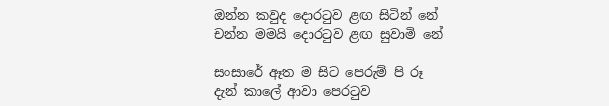ඔන්න කවුද දොරටුව ළඟ සිටින් නේ
චන්න මමයි දොරටුව ළඟ සුවාමි නේ

සංසාරේ ඈත ම සිට පෙරුම් පි රූ
දැන් කාලේ ආවා පෙරටුව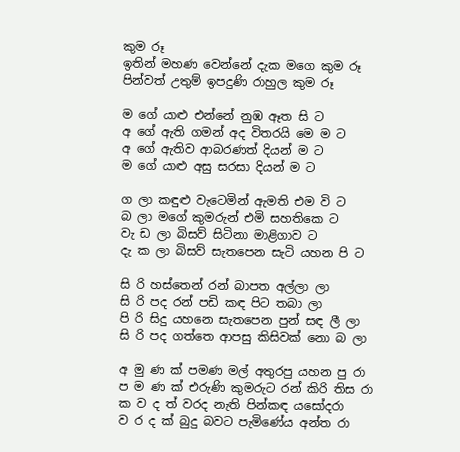කුම රූ
ඉතින් මහණ වෙන්නේ දැක මගෙ කුම රූ
පින්වත් උතුම් ඉපදුණි රාහුල කුම රූ

ම ගේ යාළු එන්නේ නුඹ ඈත සි ට
අ ගේ ඇති ගමන් අද විතරයි මෙ ම ට
අ ගේ ඇතිව ආබරණත් දියන් ම ට
ම ගේ යාළු අසු සරසා දියන් ම ට

ග ලා කඳුළු වැටෙමින් ඇමති එම වි ට
බ ලා මගේ කුමරුන් එමි සහතිකෙ ට
වැ ඩ ලා බිසව් සිටිනා මාළිගාව ට
දැ ක ලා බිසව් සැතපෙන සැටි යහන පි ට

සි රි හස්තෙන් රන් බාපත අල්ලා ලා
සි රි පද රන් පඩි කඳ පිට තබා ලා
පි රි සිදු යහනෙ සැතපෙන පුන් සඳ ලී ලා
සි රි පද ගත්තෙ ආපසු කිසිවක් නො බ ලා

අ මු ණ ක් පමණ මල් අතුරපු යහන පු රා
ප ම ණ ක් එරුණි කුමරුට රන් කිරි තිස රා
ක ව ද ත් වරද නැති පින්කඳ යසෝදරා
ව ර ද ක් බුදු බවට පැමිණේය අන්ත රා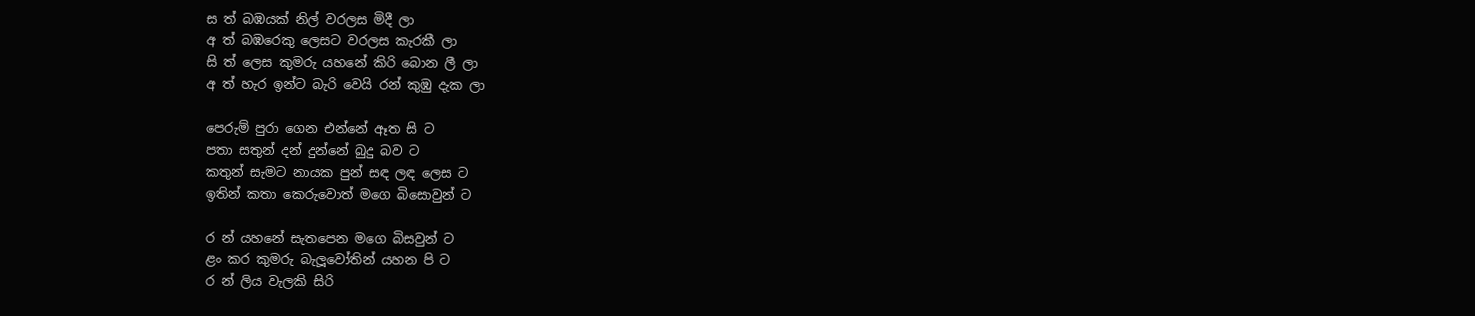ස ත් බඹයක් නිල් වරලස මිදී ලා
අ ත් බඹරෙකු ලෙසට වරලස කැරකී ලා
සි ත් ලෙස කුමරු යහනේ කිරි බොන ලී ලා
අ ත් හැර ඉන්ට බැරි වෙයි රන් කුඹු දැක ලා

පෙරුම් පුරා ගෙන එන්නේ ඈත සි ට
පතා සතුන් දන් දුන්නේ බුදු බව ට
කතුන් සැමට නායක පුන් සඳ ලඳ ලෙස ට
ඉතින් කතා කෙරුවොත් මගෙ බිසොවුන් ට

ර න් යහනේ සැතපෙන මගෙ බිසවුන් ට
ළං කර කුමරු බැලූවෝතින් යහන පි ට
ර න් ලිය වැලකි සිරි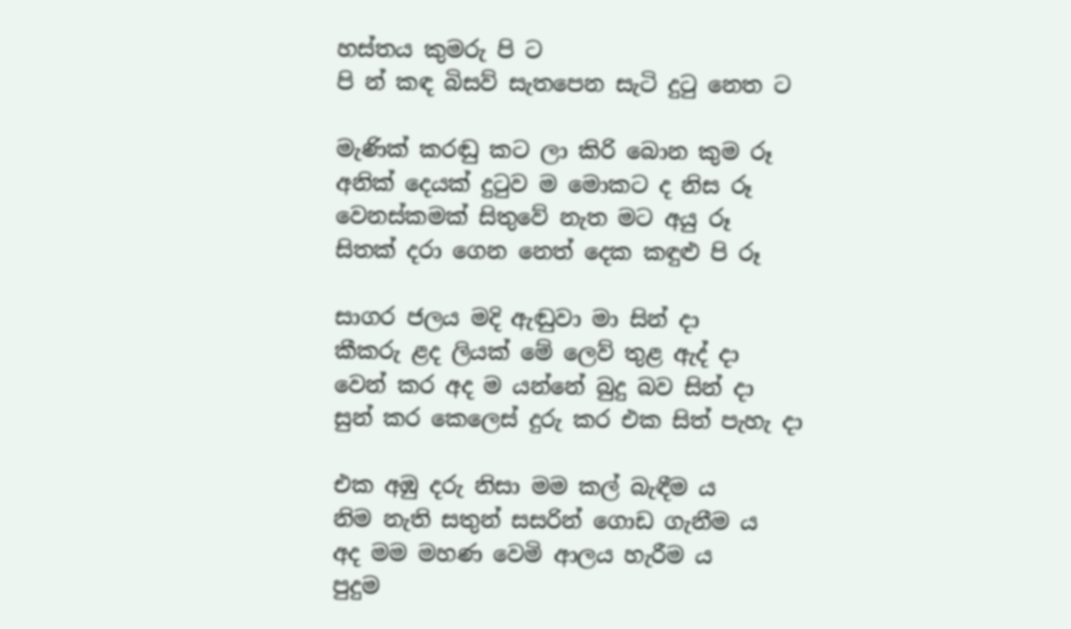හස්තය කුමරු පි ට
පි න් කඳ බිසව් සැතපෙන සැටි දුටු නෙත ට

මැණික් කරඬු කට ලා කිරි බොන කුම රූ
අනික් දෙයක් දුටුව ම මොකට ද නිස රූ
වෙනස්කමක් සිතුවේ නැත මට අයු රූ
සිතක් දරා ගෙන නෙත් දෙක කඳුළු පි රූ

සාගර ජලය මදි ඇඬුවා මා සින් දා
කීකරු ළද ලියක් මේ ලෙව් තුළ ඇද් දා
වෙන් කර අද ම යන්නේ බුදු බව සින් දා
සුන් කර කෙලෙස් දුරු කර එක සිත් පැහැ දා

එක අඹු දරු නිසා මම කල් බැඳීම ය
නිම නැති සතුන් සසරින් ගොඩ ගැනීම ය
අද මම මහණ වෙමි ආලය හැරීම ය
පුදුම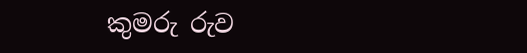කුමරු රුව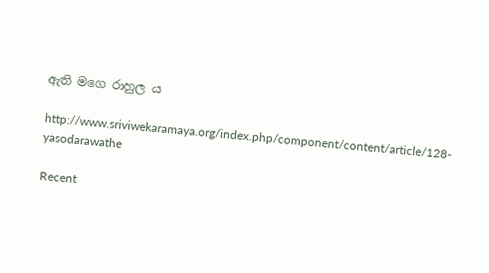ඇති මගෙ රාහුල ය

http://www.sriviwekaramaya.org/index.php/component/content/article/128-yasodarawathe

Recent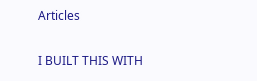Articles

I BUILT THIS WITH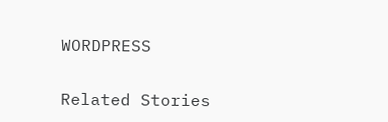WORDPRESS

Related Stories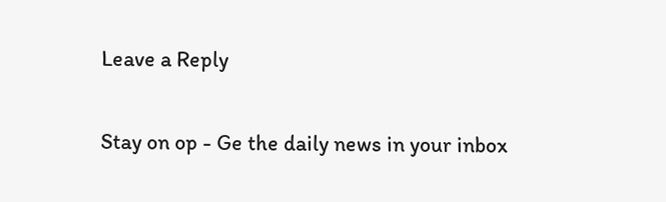Leave a Reply

Stay on op - Ge the daily news in your inbox